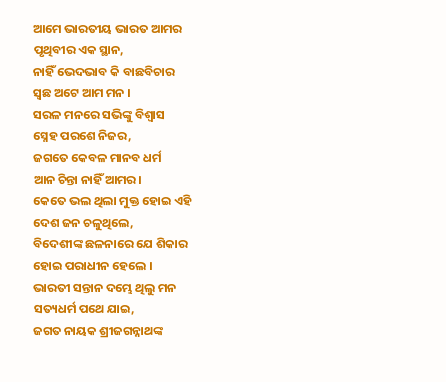ଆମେ ଭାରତୀୟ ଭାରତ ଆମର
ପୃଥିବୀର ଏକ ସ୍ଥାନ,
ନାହିଁ ଭେଦଭାବ କି ବାଛବିଚାର
ସ୍ବଛ ଅଟେ ଆମ ମନ ।
ସରଳ ମନରେ ସଭିଙ୍କୁ ବିଶ୍ବାସ
ସ୍ନେହ ପରଶେ ନିଜର,
ଜଗତେ କେବଳ ମାନବ ଧର୍ମ
ଆନ ଚିନ୍ତା ନାହିଁ ଆମର।
କେତେ ଭଲ ଥିଲା ମୁକ୍ତ ହୋଇ ଏହି
ଦେଶ ଜନ ଚଳୁଥିଲେ,
ବିଦେଶୀଙ୍କ ଛଳନାରେ ଯେ ଶିକାର
ହୋଇ ପରାଧୀନ ହେଲେ ।
ଭାରତୀ ସନ୍ତାନ ଦମ୍ଭେ ଥିଲୁ ମନ
ସତ୍ୟଧର୍ମ ପଥେ ଯାଇ,
ଜଗତ ନାୟକ ଶ୍ରୀଜଗନ୍ନାଥଙ୍କ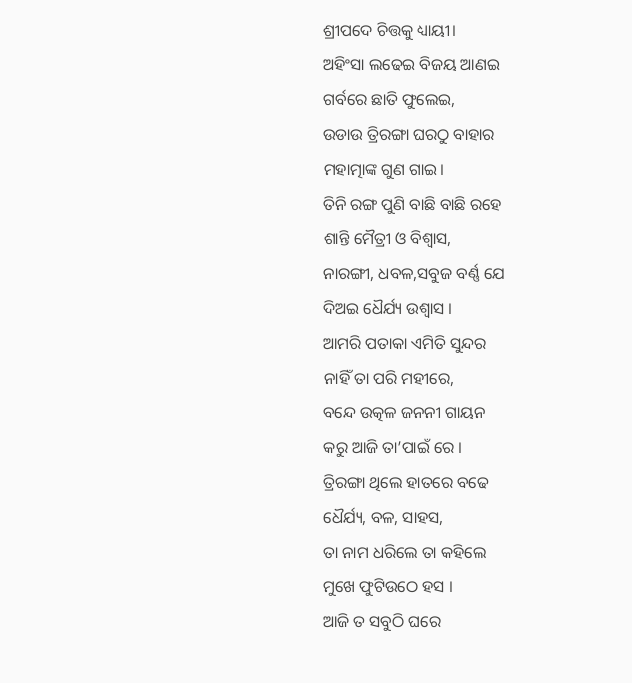ଶ୍ରୀପଦେ ଚିତ୍ତକୁ ଧ୍ୟାୟୀ।
ଅହିଂସା ଲଢେଇ ବିଜୟ ଆଣଇ
ଗର୍ବରେ ଛାତି ଫୁଲେଇ,
ଉଡାଉ ତ୍ରିରଙ୍ଗା ଘରଠୁ ବାହାର
ମହାତ୍ମାଙ୍କ ଗୁଣ ଗାଇ।
ତିନି ରଙ୍ଗ ପୁଣି ବାଛି ବାଛି ରହେ
ଶାନ୍ତି ମୈତ୍ରୀ ଓ ବିଶ୍ୱାସ,
ନାରଙ୍ଗୀ, ଧବଳ,ସବୁଜ ବର୍ଣ୍ଣ ଯେ
ଦିଅଇ ଧୈର୍ଯ୍ୟ ଉଶ୍ବାସ ।
ଆମରି ପତାକା ଏମିତି ସୁନ୍ଦର
ନାହିଁ ତା ପରି ମହୀରେ,
ବନ୍ଦେ ଉତ୍କଳ ଜନନୀ ଗାୟନ
କରୁ ଆଜି ତା’ପାଇଁ ରେ ।
ତ୍ରିରଙ୍ଗା ଥିଲେ ହାତରେ ବଢେ
ଧୈର୍ଯ୍ୟ, ବଳ, ସାହସ,
ତା ନାମ ଧରିଲେ ତା କହିଲେ
ମୁଖେ ଫୁଟିଉଠେ ହସ ।
ଆଜି ତ ସବୁଠି ଘରେ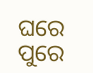ଘରେ ପୁରେ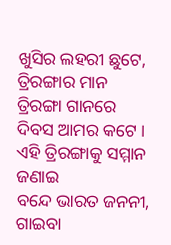ଖୁସିର ଲହରୀ ଛୁଟେ,
ତ୍ରିରଙ୍ଗାର ମାନ ତ୍ରିରଙ୍ଗା ଗାନରେ
ଦିବସ ଆମର କଟେ ।
ଏହି ତ୍ରିରଙ୍ଗାକୁ ସମ୍ମାନ ଜଣାଇ
ବନ୍ଦେ ଭାରତ ଜନନୀ,
ଗାଇବା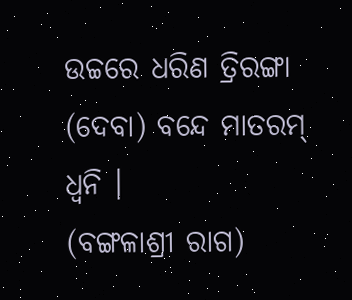ଉଚ୍ଚରେ ଧରିଣ ତ୍ରିରଙ୍ଗା
(ଦେବା) ବନ୍ଦେ ମାତରମ୍ ଧ୍ବନି ।
(ବଙ୍ଗଳାଶ୍ରୀ ରାଗ)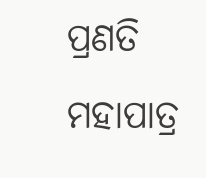ପ୍ରଣତି ମହାପାତ୍ର